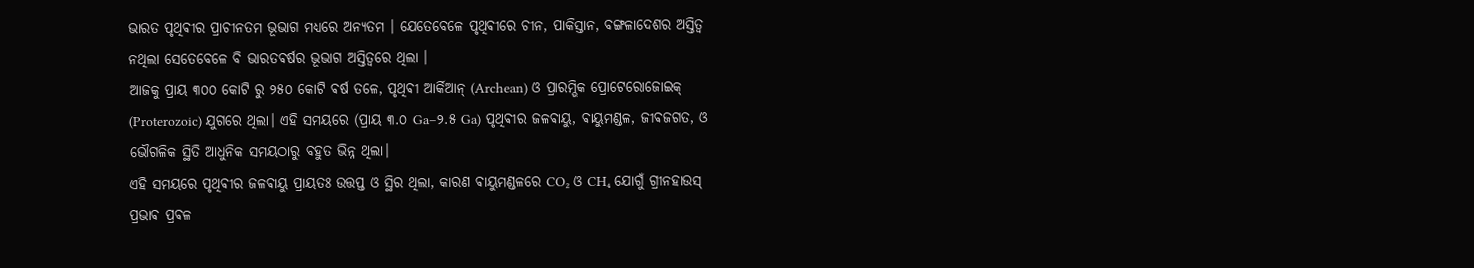ଭାରତ ପୃଥିଵୀର ପ୍ରାଚୀନତମ ଭୂଭାଗ ମଧ୍ୟରେ ଅନ୍ୟତମ । ଯେତେବେଳେ ପୃଥିଵୀରେ ଚୀନ, ପାକିସ୍ତାନ, ବଙ୍ଗଳାଦେଶର ଅସ୍ତିତ୍ବ ନଥିଲା ସେତେବେଳେ ବି ଭାରତଵର୍ଷର ଭୂଭାଗ ଅସ୍ତିତ୍ବରେ ଥିଲା ।
ଆଜକୁ ପ୍ରାୟ ୩୦୦ କୋଟି ରୁ ୨୫୦ କୋଟି ଵର୍ଷ ତଳେ, ପୃଥିଵୀ ଆର୍କିଆନ୍ (Archean) ଓ ପ୍ରାରମ୍ଭିକ ପ୍ରୋଟେରୋଜୋଇକ୍ (Proterozoic) ଯୁଗରେ ଥିଲା। ଏହି ସମୟରେ (ପ୍ରାୟ ୩.୦ Ga–୨.୫ Ga) ପୃଥିଵୀର ଜଳଵାୟୁ, ଵାୟୁମଣ୍ଡଳ, ଜୀଵଜଗତ, ଓ ଭୌଗଳିକ ସ୍ଥିତି ଆଧୁନିକ ସମୟଠାରୁ ବହୁତ ଭିନ୍ନ ଥିଲା।
ଏହି ସମୟରେ ପୃଥିଵୀର ଜଳଵାୟୁ ପ୍ରାୟତଃ ଉତ୍ତପ୍ତ ଓ ସ୍ଥିର ଥିଲା, କାରଣ ଵାୟୁମଣ୍ଡଳରେ CO₂ ଓ CH₄ ଯୋଗୁଁ ଗ୍ରୀନହାଉସ୍ ପ୍ରଭାଵ ପ୍ରଵଳ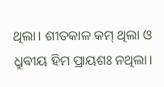ଥିଲା। ଶୀତକାଳ କମ୍ ଥିଲା ଓ ଧ୍ରୁଵୀୟ ହିମ ପ୍ରାୟଶଃ ନଥିଲା।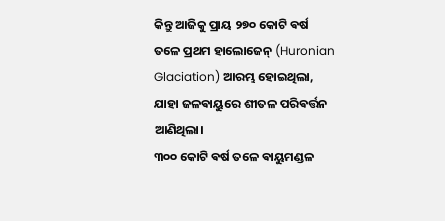କିନ୍ତୁ ଆଜିକୁ ପ୍ରାୟ ୨୭୦ କୋଟି ଵର୍ଷ ତଳେ ପ୍ରଥମ ହାଲୋଜେନ୍ (Huronian Glaciation) ଆରମ୍ଭ ହୋଇଥିଲା, ଯାହା ଜଳଵାୟୁରେ ଶୀତଳ ପରିଵର୍ତ୍ତନ ଆଣିଥିଲା।
୩୦୦ କୋଟି ଵର୍ଷ ତଳେ ଵାୟୁମଣ୍ଡଳ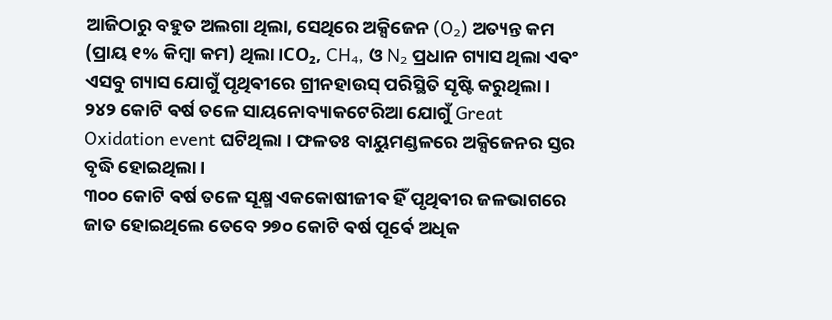ଆଜିଠାରୁ ବହୁତ ଅଲଗା ଥିଲା, ସେଥିରେ ଅକ୍ସିଜେନ (O₂) ଅତ୍ୟନ୍ତ କମ (ପ୍ରାୟ ୧% କିମ୍ବା କମ) ଥିଲା।CO₂, CH₄, ଓ N₂ ପ୍ରଧାନ ଗ୍ୟାସ ଥିଲା ଏଵଂ ଏସବୁ ଗ୍ୟାସ ଯୋଗୁଁ ପୃଥିଵୀରେ ଗ୍ରୀନହାଉସ୍ ପରିସ୍ଥିତି ସୃଷ୍ଟି କରୁଥିଲା। ୨୪୨ କୋଟି ଵର୍ଷ ତଳେ ସାୟନୋବ୍ୟାକଟେରିଆ ଯୋଗୁଁ Great Oxidation event ଘଟିଥିଲା । ଫଳତଃ ବାୟୁମଣ୍ଡଳରେ ଅକ୍ସିଜେନର ସ୍ତର ବୃଦ୍ଧି ହୋଇଥିଲା ।
୩୦୦ କୋଟି ଵର୍ଷ ତଳେ ସୂକ୍ଷ୍ମ ଏକକୋଷୀଜୀଵ ହିଁ ପୃଥିଵୀର ଜଳଭାଗରେ ଜାତ ହୋଇଥିଲେ ତେବେ ୨୭୦ କୋଟି ଵର୍ଷ ପୂର୍ଵେ ଅଧିକ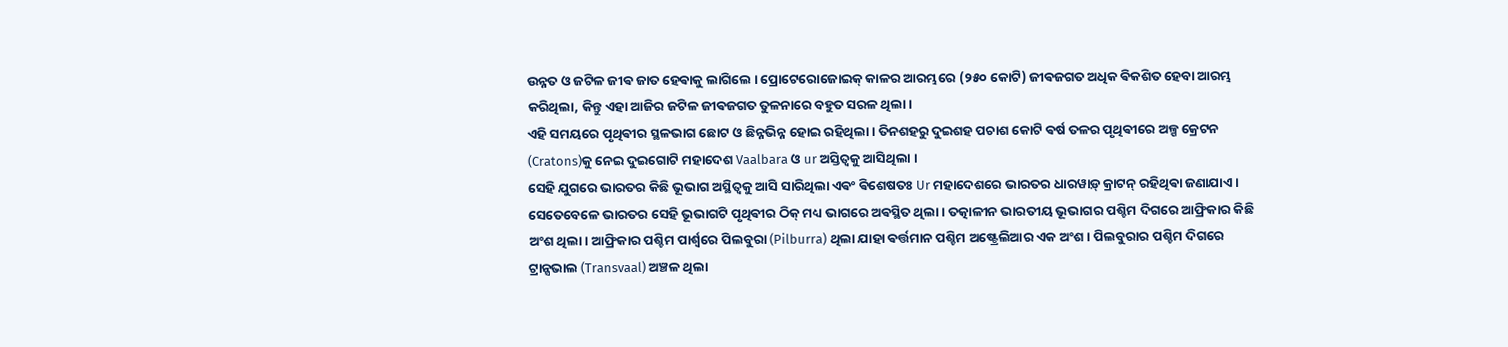ଉନ୍ନତ ଓ ଜଟିଳ ଜୀଵ ଜାତ ହେଵାକୁ ଲାଗିଲେ । ପ୍ରୋଟେରୋଜୋଇକ୍ କାଳର ଆରମ୍ଭରେ (୨୫୦ କୋଟି) ଜୀଵଜଗତ ଅଧିକ ଵିକଶିତ ହେବା ଆରମ୍ଭ କରିଥିଲା, କିନ୍ତୁ ଏହା ଆଜିର ଜଟିଳ ଜୀଵଜଗତ ତୁଳନାରେ ବହୁତ ସରଳ ଥିଲା।
ଏହି ସମୟରେ ପୃଥିଵୀର ସ୍ଥଳଭାଗ ଛୋଟ ଓ ଛିନ୍ନଭିନ୍ନ ହୋଇ ରହିଥିଲା । ତିନଶହରୁ ଦୁଇଶହ ପଚାଶ କୋଟି ଵର୍ଷ ତଳର ପୃଥିଵୀରେ ଅଳ୍ପ କ୍ରେଟନ (Cratons)କୁ ନେଇ ଦୁଇଗୋଟି ମହାଦେଶ Vaalbara ଓ ur ଅସ୍ତିତ୍ଵକୁ ଆସିଥିଲା ।
ସେହି ଯୁଗରେ ଭାରତର କିଛି ଭୂଭାଗ ଅସ୍ଥିତ୍ଵକୁ ଆସି ସାରିଥିଲା ଏଵଂ ଵିଶେଷତଃ Ur ମହାଦେଶରେ ଭାରତର ଧାରୱାଡ଼୍ କ୍ରାଟନ୍ ରହିଥିଵା ଜଣାଯାଏ । ସେତେବେଳେ ଭାରତର ସେହି ଭୂଭାଗଟି ପୃଥିଵୀର ଠିକ୍ ମଧ୍ୟ ଭାଗରେ ଅଵସ୍ଥିତ ଥିଲା । ତତ୍କାଳୀନ ଭାରତୀୟ ଭୂଭାଗର ପଶ୍ଚିମ ଦିଗରେ ଆଫ୍ରିକାର କିଛି ଅଂଶ ଥିଲା। ଆଫ୍ରିକାର ପଶ୍ଚିମ ପାର୍ଶ୍ୱରେ ପିଲବୁରା (Pilburra) ଥିଲା ଯାହା ଵର୍ତ୍ତମାନ ପଶ୍ଚିମ ଅଷ୍ଟ୍ରେଲିଆର ଏକ ଅଂଶ। ପିଲବୁରାର ପଶ୍ଚିମ ଦିଗରେ ଟ୍ରାନ୍ସଭାଲ (Transvaal) ଅଞ୍ଚଳ ଥିଲା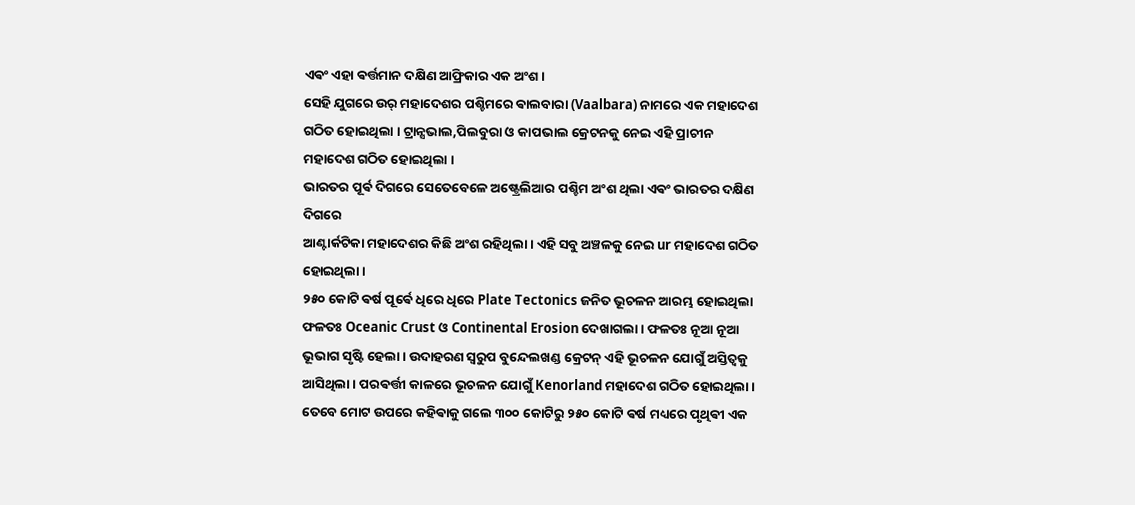ଏଵଂ ଏହା ଵର୍ତ୍ତମାନ ଦକ୍ଷିଣ ଆଫ୍ରିକାର ଏକ ଅଂଶ।
ସେହି ଯୁଗରେ ଉର୍ ମହାଦେଶର ପଶ୍ଚିମରେ ଵାଲବାରା (Vaalbara) ନାମରେ ଏକ ମହାଦେଶ ଗଠିତ ହୋଇଥିଲା । ଟ୍ରାନ୍ସଭାଲ,ପିଲବୁରା ଓ କାପଭାଲ କ୍ରେଟନକୁ ନେଇ ଏହି ପ୍ରାଚୀନ ମହାଦେଶ ଗଠିତ ହୋଇଥିଲା ।
ଭାରତର ପୂର୍ଵ ଦିଗରେ ସେତେବେଳେ ଅଷ୍ଟ୍ରେଲିଆର ପଶ୍ଚିମ ଅଂଶ ଥିଲା ଏଵଂ ଭାରତର ଦକ୍ଷିଣ ଦିଗରେ
ଆଣ୍ଟାର୍କଟିକା ମହାଦେଶର କିଛି ଅଂଶ ରହିଥିଲା । ଏହି ସବୁ ଅଞ୍ଚଳକୁ ନେଇ ur ମହାଦେଶ ଗଠିତ ହୋଇଥିଲା ।
୨୫୦ କୋଟି ଵର୍ଷ ପୂର୍ଵେ ଧିରେ ଧିରେ Plate Tectonics ଜନିତ ଭୂଚଳନ ଆରମ୍ଭ ହୋଇଥିଲା ଫଳତଃ Oceanic Crust ଓ Continental Erosion ଦେଖାଗଲା । ଫଳତଃ ନୂଆ ନୂଆ ଭୂଭାଗ ସୃଷ୍ଟି ହେଲା । ଉଦାହରଣ ସ୍ଵରୁପ ବୁନ୍ଦେଲଖଣ୍ଡ କ୍ରେଟନ୍ ଏହି ଭୂଚଳନ ଯୋଗୁଁ ଅସ୍ତିତ୍ବକୁ ଆସିଥିଲା । ପରଵର୍ତ୍ତୀ କାଳରେ ଭୂଚଳନ ଯୋଗୁଁ Kenorland ମହାଦେଶ ଗଠିତ ହୋଇଥିଲା ।
ତେବେ ମୋଟ ଉପରେ କହିଵାକୁ ଗଲେ ୩୦୦ କୋଟିରୁ ୨୫୦ କୋଟି ଵର୍ଷ ମଧ୍ୟରେ ପୃଥିଵୀ ଏକ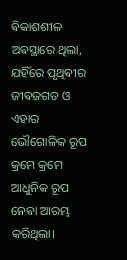ଵିକାଶଶୀଳ ଅଵସ୍ଥାରେ ଥିଲା, ଯହିଁରେ ପୃଥିଵୀର ଜୀଵଜଗତ ଓ ଏହାର ଭୌଗୋଳିକ ରୂପ କ୍ରମେ କ୍ରମେ ଆଧୁନିକ ରୂପ ନେଵା ଆରମ୍ଭ କରିଥିଲା।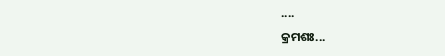....
କ୍ରମଶଃ...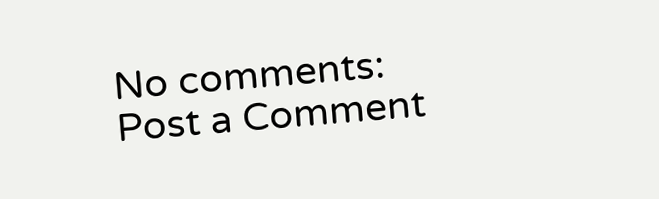No comments:
Post a Comment